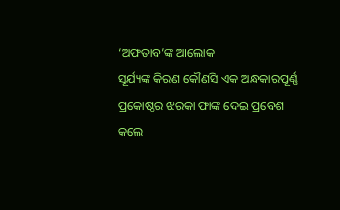‘ଅଫତାବ’ଙ୍କ ଆଲୋକ
ସୂର୍ଯ୍ୟଙ୍କ କିରଣ କୌଣସି ଏକ ଅନ୍ଧକାରପୂର୍ଣ୍ଣ ପ୍ରକୋଷ୍ଠର ଝରକା ଫାଙ୍କ ଦେଇ ପ୍ରବେଶ କଲେ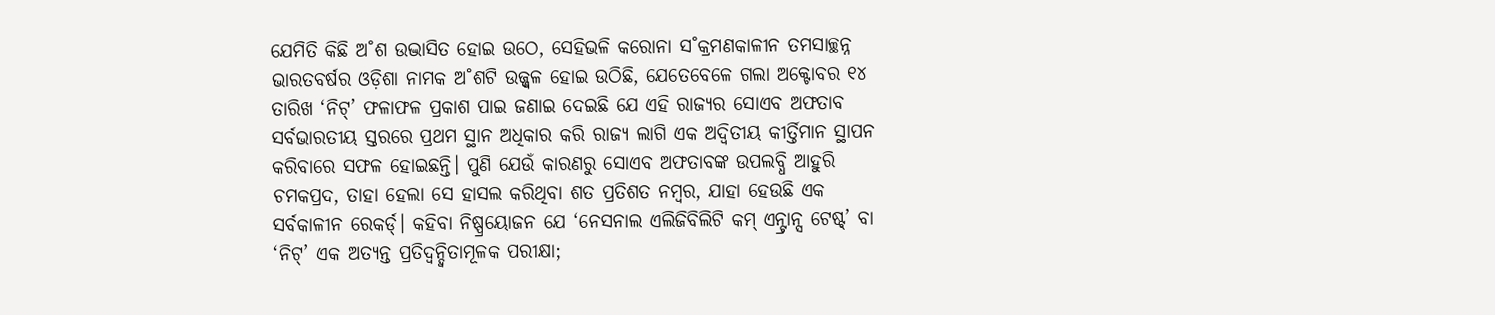ଯେମିତି କିଛି ଅ˚ଶ ଉଦ୍ଭାସିତ ହୋଇ ଉଠେ, ସେହିଭଳି କରୋନା ସ˚କ୍ରମଣକାଳୀନ ତମସାଚ୍ଛନ୍ନ ଭାରତବର୍ଷର ଓଡ଼ିଶା ନାମକ ଅ˚ଶଟି ଉଜ୍ଜ୍ବଳ ହୋଇ ଉଠିଛି, ଯେତେବେଳେ ଗଲା ଅକ୍ଟୋବର ୧୪ ତାରିଖ ‘ନିଟ୍’ ଫଳାଫଳ ପ୍ରକାଶ ପାଇ ଜଣାଇ ଦେଇଛି ଯେ ଏହି ରାଜ୍ୟର ସୋଏବ ଅଫତାବ ସର୍ବଭାରତୀୟ ସ୍ତରରେ ପ୍ରଥମ ସ୍ଥାନ ଅଧିକାର କରି ରାଜ୍ୟ ଲାଗି ଏକ ଅଦ୍ବିତୀୟ କୀର୍ତ୍ତିମାନ ସ୍ଥାପନ କରିବାରେ ସଫଳ ହୋଇଛନ୍ତି। ପୁଣି ଯେଉଁ କାରଣରୁ ସୋଏବ ଅଫତାବଙ୍କ ଉପଲବ୍ଧି ଆହୁରି ଚମକପ୍ରଦ, ତାହା ହେଲା ସେ ହାସଲ କରିଥିବା ଶତ ପ୍ରତିଶତ ନମ୍ବର, ଯାହା ହେଉଛି ଏକ ସର୍ବକାଳୀନ ରେକର୍ଡ୍। କହିବା ନିଷ୍ପ୍ରୟୋଜନ ଯେ ‘ନେସନାଲ ଏଲିଜିବିଲିଟି କମ୍ ଏନ୍ଟ୍ରାନ୍ସ ଟେଷ୍ଟ୍’ ବା ‘ନିଟ୍’ ଏକ ଅତ୍ୟନ୍ତ ପ୍ରତିଦ୍ବନ୍ଦ୍ବିତାମୂଳକ ପରୀକ୍ଷା;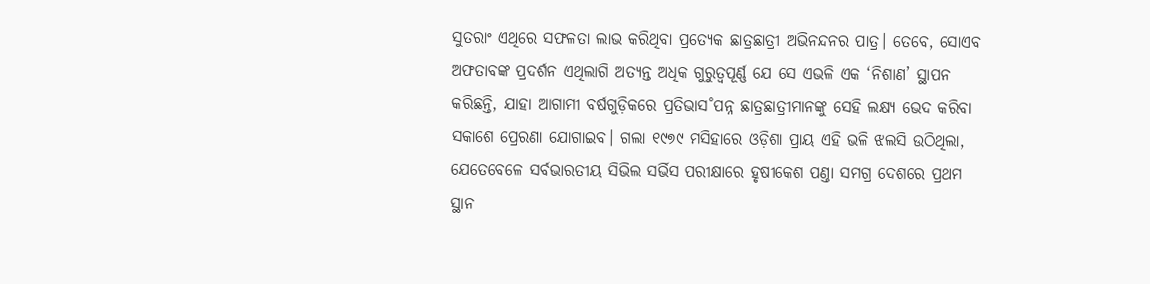ସୁତରାଂ ଏଥିରେ ସଫଳତା ଲାଭ କରିଥିବା ପ୍ରତ୍ୟେକ ଛାତ୍ରଛାତ୍ରୀ ଅଭିନନ୍ଦନର ପାତ୍ର। ତେବେ, ସୋଏବ ଅଫତାବଙ୍କ ପ୍ରଦର୍ଶନ ଏଥିଲାଗି ଅତ୍ୟନ୍ତ ଅଧିକ ଗୁରୁତ୍ବପୂର୍ଣ୍ଣ ଯେ ସେ ଏଭଳି ଏକ ‘ନିଶାଣ’ ସ୍ଥାପନ କରିଛନ୍ତି, ଯାହା ଆଗାମୀ ବର୍ଷଗୁଡ଼ିକରେ ପ୍ରତିଭାସ˚ପନ୍ନ ଛାତ୍ରଛାତ୍ରୀମାନଙ୍କୁ ସେହି ଲକ୍ଷ୍ୟ ଭେଦ କରିବା ସକାଶେ ପ୍ରେରଣା ଯୋଗାଇବ। ଗଲା ୧୯୭୯ ମସିହାରେ ଓଡ଼ିଶା ପ୍ରାୟ ଏହି ଭଳି ଝଲସି ଉଠିଥିଲା, ଯେତେବେଳେ ସର୍ବଭାରତୀୟ ସିଭିଲ ସର୍ଭିସ ପରୀକ୍ଷାରେ ହୃଷୀକେଶ ପଣ୍ତା ସମଗ୍ର ଦେଶରେ ପ୍ରଥମ ସ୍ଥାନ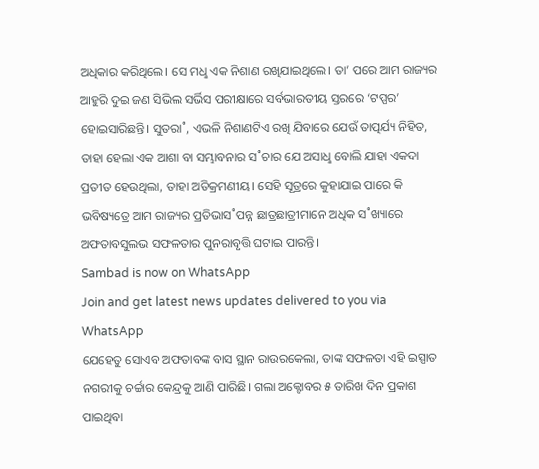ଅଧିକାର କରିଥିଲେ। ସେ ମଧୢ ଏକ ନିଶାଣ ରଖିଯାଇଥିଲେ। ତା’ ପରେ ଆମ ରାଜ୍ୟର ଆହୁରି ଦୁଇ ଜଣ ସିଭିଲ ସର୍ଭିସ ପରୀକ୍ଷାରେ ସର୍ବଭାରତୀୟ ସ୍ତରରେ ‘ଟପ୍ପର’ ହୋଇସାରିଛନ୍ତି। ସୁତରା˚, ଏଭଳି ନିଶାଣଟିଏ ରଖି ଯିବାରେ ଯେଉଁ ତାତ୍ପର୍ଯ୍ୟ ନିହିତ, ତାହା ହେଲା ଏକ ଆଶା ବା ସମ୍ଭାବନାର ସ˚ଚାର ଯେ ଅସାଧୢ ବୋଲି ଯାହା ଏକଦା ପ୍ରତୀତ ହେଉଥିଲା, ତାହା ଅତିକ୍ରମଣୀୟ। ସେହି ସୂତ୍ରରେ କୁହାଯାଇ ପାରେ କି ଭବିଷ୍ୟତ୍ରେ ଆମ ରାଜ୍ୟର ପ୍ରତିଭାସ˚ପନ୍ନ ଛାତ୍ରଛାତ୍ରୀମାନେ ଅଧିକ ସ˚ଖ୍ୟାରେ ଅଫତାବସୁଲଭ ସଫଳତାର ପୁନରାବୃତ୍ତି ଘଟାଇ ପାରନ୍ତି।
Sambad is now on WhatsApp
Join and get latest news updates delivered to you via WhatsApp
ଯେହେତୁ ସୋଏବ ଅଫତାବଙ୍କ ବାସ ସ୍ଥାନ ରାଉରକେଲା, ତାଙ୍କ ସଫଳତା ଏହି ଇସ୍ପାତ ନଗରୀକୁ ଚର୍ଚ୍ଚାର କେନ୍ଦ୍ରକୁ ଆଣି ପାରିଛି। ଗଲା ଅକ୍ଟୋବର ୫ ତାରିଖ ଦିନ ପ୍ରକାଶ ପାଇଥିବା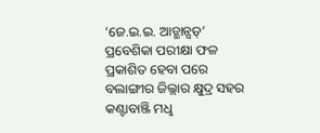‘ଜେ.ଇ.ଇ. ଆଡ୍ଭାନ୍ସଡ୍’ ପ୍ରବେଶିକା ପରୀକ୍ଷା ଫଳ ପ୍ରକାଶିତ ହେବା ପରେ ବଲାଙ୍ଗୀର ଜିଲ୍ଲାର କ୍ଷୁଦ୍ର ସହର କଣ୍ଟାବାଞ୍ଜି ମଧୢ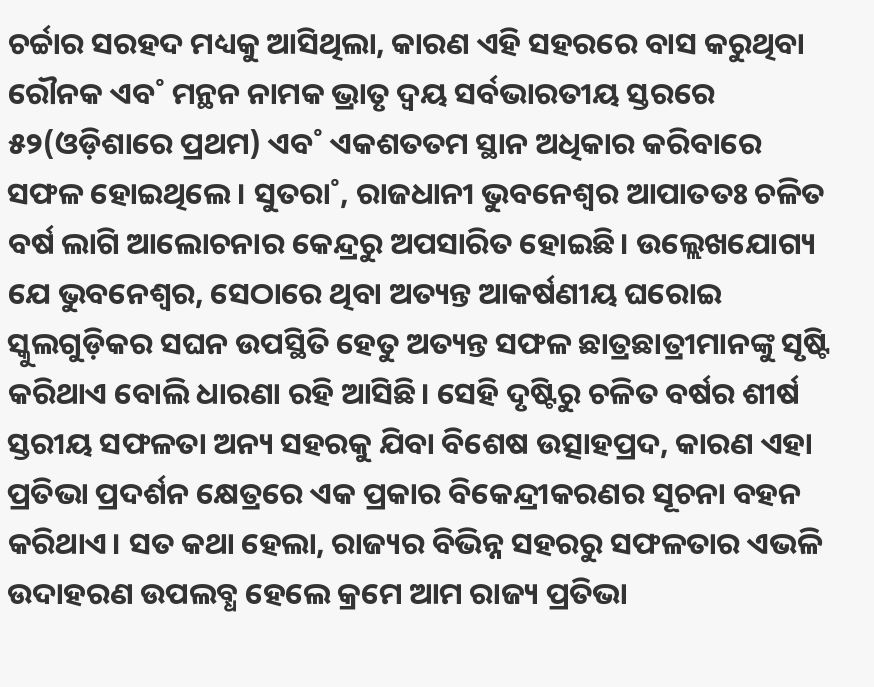ଚର୍ଚ୍ଚାର ସରହଦ ମଧ୍ୟକୁ ଆସିଥିଲା, କାରଣ ଏହି ସହରରେ ବାସ କରୁଥିବା ରୌନକ ଏବ˚ ମନ୍ଥନ ନାମକ ଭ୍ରାତୃ ଦ୍ବୟ ସର୍ବଭାରତୀୟ ସ୍ତରରେ ୫୨(ଓଡ଼ିଶାରେ ପ୍ରଥମ) ଏବ˚ ଏକଶତତମ ସ୍ଥାନ ଅଧିକାର କରିବାରେ ସଫଳ ହୋଇଥିଲେ। ସୁତରା˚, ରାଜଧାନୀ ଭୁବନେଶ୍ବର ଆପାତତଃ ଚଳିତ ବର୍ଷ ଲାଗି ଆଲୋଚନାର କେନ୍ଦ୍ରରୁ ଅପସାରିତ ହୋଇଛି। ଉଲ୍ଲେଖଯୋଗ୍ୟ ଯେ ଭୁବନେଶ୍ବର, ସେଠାରେ ଥିବା ଅତ୍ୟନ୍ତ ଆକର୍ଷଣୀୟ ଘରୋଇ ସ୍କୁଲଗୁଡ଼ିକର ସଘନ ଉପସ୍ଥିତି ହେତୁ ଅତ୍ୟନ୍ତ ସଫଳ ଛାତ୍ରଛାତ୍ରୀମାନଙ୍କୁ ସୃଷ୍ଟି କରିଥାଏ ବୋଲି ଧାରଣା ରହି ଆସିଛି। ସେହି ଦୃଷ୍ଟିରୁ ଚଳିତ ବର୍ଷର ଶୀର୍ଷ ସ୍ତରୀୟ ସଫଳତା ଅନ୍ୟ ସହରକୁ ଯିବା ବିଶେଷ ଉତ୍ସାହପ୍ରଦ, କାରଣ ଏହା ପ୍ରତିଭା ପ୍ରଦର୍ଶନ କ୍ଷେତ୍ରରେ ଏକ ପ୍ରକାର ବିକେନ୍ଦ୍ରୀକରଣର ସୂଚନା ବହନ କରିଥାଏ। ସତ କଥା ହେଲା, ରାଜ୍ୟର ବିଭିନ୍ନ ସହରରୁ ସଫଳତାର ଏଭଳି ଉଦାହରଣ ଉପଲବ୍ଧ ହେଲେ କ୍ରମେ ଆମ ରାଜ୍ୟ ପ୍ରତିଭା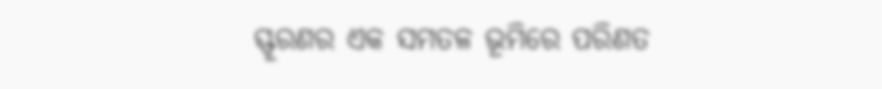ସ୍ଫୂରଣର ଏକ ସମତଳ ଭୂମିରେ ପରିଣତ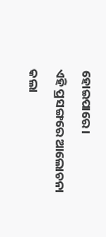ହୋଇପାରେ।
ଏହି ପ୍ରସଙ୍ଗରେ ଆଲୋଚନା କଲା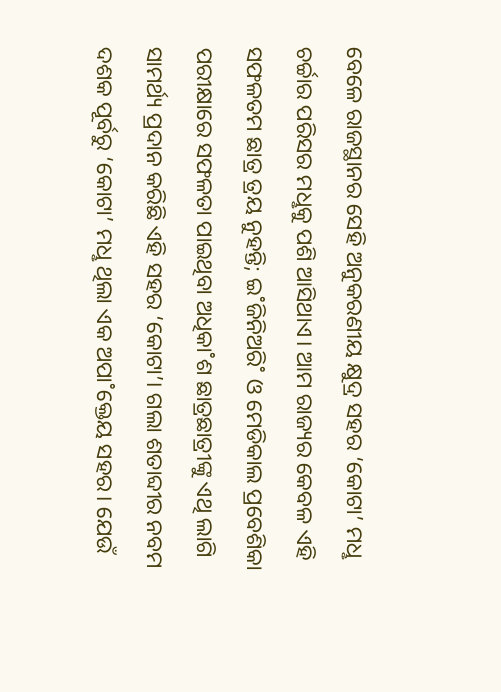ବେଳେ ରାଜସ୍ଥାନର ସେହି ଅନୁକରଣୀୟ କ୍ଷୁଦ୍ର ସହର ‘କୋଟା’ ମଧୢ ଚର୍ଚ୍ଚାର ପରିସର ମଧୢକୁ ପଶି ଆସିଥାଏ। ଆମ ରାଜ୍ୟର କେବଳ ଏହି ସଫଳତମ ଛାତ୍ର ତ୍ରୟ ନୁହନ୍ତି; ଇ˚ଜିନିଅରି˚ ଓ ମେଡିକାଲ ପ୍ରବେଶିକା ପରୀକ୍ଷାରେ ସଫଳତା ପାଇଥିବା ଅଧିକା˚ଶ ଛାତ୍ରଛାତ୍ରୀଙ୍କୁ ଏଥି ଲାଗି ସାମର୍ଥ୍ୟ ପ୍ରଦାନ କରିଛି ଏହି ସହର ‘କୋଟା’। ଗଲା ଶତାବ୍ଦୀର ନବମ ଦଶକ ପୂର୍ବରୁ ‘କୋଟା’ ମଧୢ ଥିଲା ଏକ ଅପା˚କ୍ତେୟ ସହର। ଯେଉଁ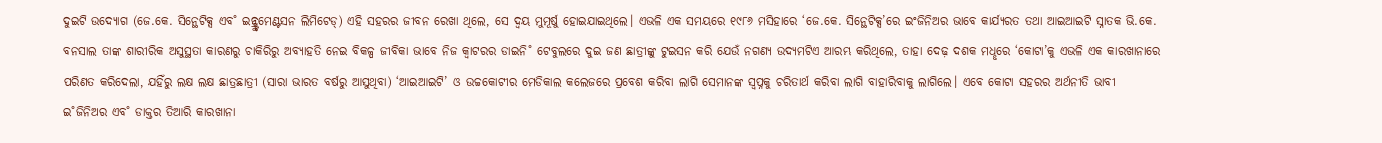ଦୁଇଟି ଉଦ୍ୟୋଗ (ଜେ.କେ. ସିନ୍ଥେଟିକ୍ସ ଏବ˚ ଇନ୍ଷ୍ଟ୍ରୁମେଣ୍ଟସନ ଲିମିଟେଡ୍) ଏହି ସହରର ଜୀବନ ରେଖା ଥିଲେ, ସେ ଦ୍ବୟ ମୁମୂର୍ଷୁ ହୋଇଯାଇଥିଲେ। ଏଭଳି ଏକ ସମୟରେ ୧୯୮୬ ମସିହାରେ ‘ଜେ.କେ. ସିନ୍ଥେଟିକ୍ସ’ରେ ଇଂଜିନିଅର ଭାବେ କାର୍ଯ୍ୟରତ ତଥା ଆଇଆଇଟି ସ୍ନାତକ ଭି.କେ. ବନସାଲ ତାଙ୍କ ଶାରୀରିକ ଅସୁସ୍ଥତା କାରଣରୁ ଚାକିରିରୁ ଅବ୍ୟାହତି ନେଇ ବିକଳ୍ପ ଜୀବିକା ଭାବେ ନିଜ କ୍ବାଟରର ଡାଇନି˚ ଟେବୁଲରେ ଦୁଇ ଜଣ ଛାତ୍ରୀଙ୍କୁ ଟୁଇସନ କରି ଯେଉଁ ନଗଣ୍ୟ ଉଦ୍ୟମଟିଏ ଆରମ୍ଭ କରିଥିଲେ, ତାହା ଦେଢ଼ ଦଶକ ମଧୢରେ ‘କୋଟା’କୁ ଏଭଳି ଏକ କାରଖାନାରେ ପରିଣତ କରିଦେଲା, ଯହିଁରୁ ଲକ୍ଷ ଲକ୍ଷ ଛାତ୍ରଛାତ୍ରୀ (ସାରା ଭାରତ ବର୍ଷରୁ ଆସୁଥିବା) ‘ଆଇଆଇଟି’ ଓ ଉଚ୍ଚକୋଟୀର ମେଡିକାଲ କଲେଜରେ ପ୍ରବେଶ କରିବା ଲାଗି ସେମାନଙ୍କ ସ୍ବପ୍ନକୁ ଚରିତାର୍ଥ କରିବା ଲାଗି ବାହାରିବାକୁ ଲାଗିଲେ। ଏବେ କୋଟା ସହରର ଅର୍ଥନୀତି ଭାବୀ ଇ˚ଜିନିଅର ଏବ˚ ଡାକ୍ତର ତିଆରି କାରଖାନା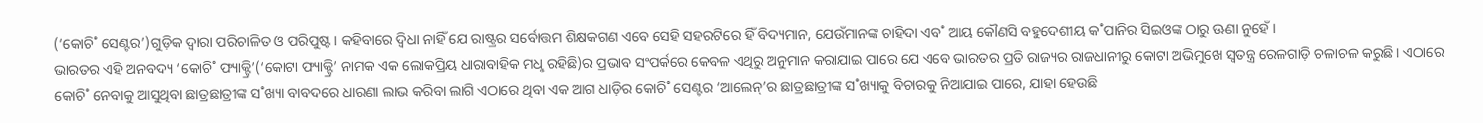(‘କୋଚି˚ ସେଣ୍ଟର’)ଗୁଡ଼ିକ ଦ୍ବାରା ପରିଚାଳିତ ଓ ପରିପୁଷ୍ଟ। କହିବାରେ ଦ୍ବିଧା ନାହିଁ ଯେ ରାଷ୍ଟ୍ରର ସର୍ବୋତ୍ତମ ଶିକ୍ଷକଗଣ ଏବେ ସେହି ସହରଟିରେ ହିଁ ବିଦ୍ୟମାନ, ଯେଉଁମାନଙ୍କ ଚାହିଦା ଏବ˚ ଆୟ କୌଣସି ବହୁଦେଶୀୟ କ˚ପାନିର ସିଇଓଙ୍କ ଠାରୁ ଊଣା ନୁହେଁ।
ଭାରତର ଏହି ଅନବଦ୍ୟ ‘କୋଚି˚ ଫ୍ୟାକ୍ଟ୍ରି’(‘କୋଟା ଫ୍ୟାକ୍ଟ୍ରି’ ନାମକ ଏକ ଲୋକପ୍ରିୟ ଧାରାବାହିକ ମଧୢ ରହିଛି)ର ପ୍ରଭାବ ସଂପର୍କରେ କେବଳ ଏଥିରୁ ଅନୁମାନ କରାଯାଇ ପାରେ ଯେ ଏବେ ଭାରତର ପ୍ରତି ରାଜ୍ୟର ରାଜଧାନୀରୁ କୋଟା ଅଭିମୁଖେ ସ୍ବତନ୍ତ୍ର ରେଳଗାଡ଼ି ଚଳାଚଳ କରୁଛି। ଏଠାରେ କୋଚି˚ ନେବାକୁ ଆସୁଥିବା ଛାତ୍ରଛାତ୍ରୀଙ୍କ ସ˚ଖ୍ୟା ବାବଦରେ ଧାରଣା ଲାଭ କରିବା ଲାଗି ଏଠାରେ ଥିବା ଏକ ଆଗ ଧାଡ଼ିର କୋଚି˚ ସେଣ୍ଟର ‘ଆଲେନ୍’ର ଛାତ୍ରଛାତ୍ରୀଙ୍କ ସ˚ଖ୍ୟାକୁ ବିଚାରକୁ ନିଆଯାଇ ପାରେ, ଯାହା ହେଉଛି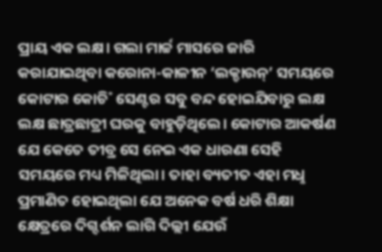ପ୍ରାୟ ଏକ ଲକ୍ଷ। ଗଲା ମାର୍ଚ୍ଚ ମାସରେ ଜାରି କରାଯାଇଥିବା କରୋନା-କାଳୀନ ‘ଲକ୍ଡାଉନ୍’ ସମୟରେ କୋଟାର କୋଚି˚ ସେଣ୍ଟର ସବୁ ବନ୍ଦ ହୋଇଯିବାରୁ ଲକ୍ଷ ଲକ୍ଷ ଛାତ୍ରଛାତ୍ରୀ ଘରକୁ ବାହୁଡ଼ିଥିଲେ। କୋଟାର ଆକର୍ଷଣ ଯେ କେତେ ତୀବ୍ର ସେ ନେଇ ଏକ ଧାରଣା ସେହି ସମୟରେ ମଧ୍ୟ ମିଳିଥିଲା। ତାହା ବ୍ୟତୀତ ଏହା ମଧୢ ପ୍ରମାଣିତ ହୋଇଥିଲା ଯେ ଅନେକ ବର୍ଷ ଧରି ଶିକ୍ଷା କ୍ଷେତ୍ରରେ ଦିଗ୍ଦର୍ଶନ ଲାଗି ଦିଲ୍ଲୀ ଯେଉଁ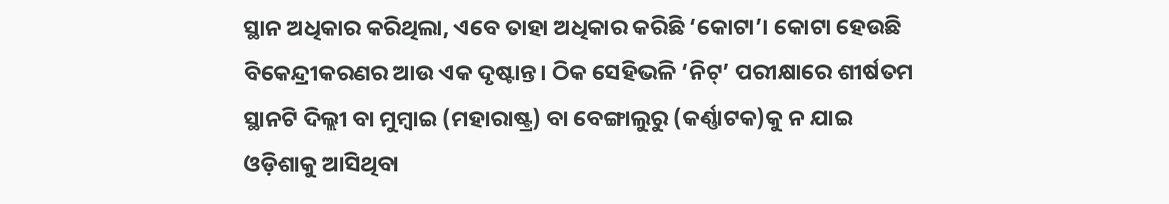ସ୍ଥାନ ଅଧିକାର କରିଥିଲା, ଏବେ ତାହା ଅଧିକାର କରିଛି ‘କୋଟା’। କୋଟା ହେଉଛି ବିକେନ୍ଦ୍ରୀକରଣର ଆଉ ଏକ ଦୃଷ୍ଟାନ୍ତ। ଠିକ ସେହିଭଳି ‘ନିଟ୍’ ପରୀକ୍ଷାରେ ଶୀର୍ଷତମ ସ୍ଥାନଟି ଦିଲ୍ଲୀ ବା ମୁମ୍ବାଇ (ମହାରାଷ୍ଟ୍ର) ବା ବେଙ୍ଗାଲୁରୁ (କର୍ଣ୍ଣାଟକ)କୁ ନ ଯାଇ ଓଡ଼ିଶାକୁ ଆସିଥିବା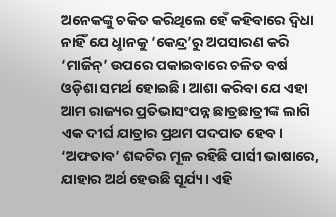ଅନେକଙ୍କୁ ଚକିତ କରିଥିଲେ ହେଁ କହିବାରେ ଦ୍ବିଧା ନାହିଁ ଯେ ଧୢାନକୁ ‘କେନ୍ଦ୍ର’ରୁ ଅପସାରଣ କରି ‘ମାର୍ଜିନ୍’ ଉପରେ ପକାଇବାରେ ଚଳିତ ବର୍ଷ ଓଡ଼ିଶା ସମର୍ଥ ହୋଇଛି। ଆଶା କରିବା ଯେ ଏହା ଆମ ରାଜ୍ୟର ପ୍ରତିଭାସଂପନ୍ନ ଛାତ୍ରଛାତ୍ରୀଙ୍କ ଲାଗି ଏକ ଦୀର୍ଘ ଯାତ୍ରାର ପ୍ରଥମ ପଦପାତ ହେବ।
‘ଅଫତାବ’ ଶବ୍ଦଟିର ମୂଳ ରହିଛି ପାର୍ସୀ ଭାଷାରେ, ଯାହାର ଅର୍ଥ ହେଉଛି ସୂର୍ଯ୍ୟ। ଏହି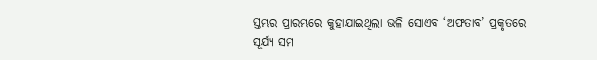ସ୍ତମ୍ଭର ପ୍ରାରମ୍ଭରେ କୁହାଯାଇଥିଲା ଭଳି ସୋଏବ ‘ଅଫତାବ’ ପ୍ରକୃତରେ ସୂର୍ଯ୍ୟ ସମ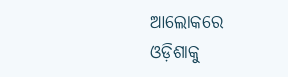ଆଲୋକରେ ଓଡ଼ିଶାକୁ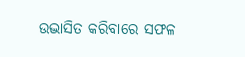ଉଦ୍ଭାସିତ କରିବାରେ ସଫଳ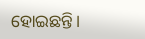ହୋଇଛନ୍ତି।